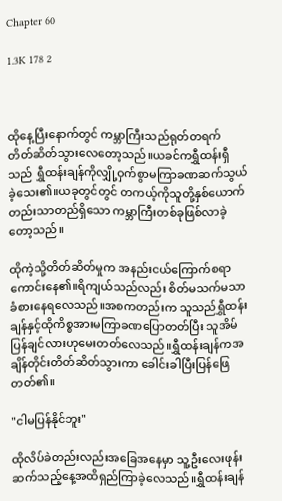Chapter 60

1.3K 178 2



ထိုနေ့ပြီးနောက်တွင် ကမ္ဘာကြီးသည်ရုတ်တရက် တိတ်ဆိတ်သွားလေတော့သည်။ယခင်ကရွှီထန်းရှီသည် ရွှီထန်းချန်ကိုလျှို့ဝှက်စွာမကြာခဏဆက်သွယ်ခဲ့သေး၏။ယခုတွင်တွင် တကယ့်ကိုသူတို့နှစ်ယောက်တည်းသာတည်ရှိသော ကမ္ဘာကြီးတစ်ခုဖြစ်လာခဲ့တော့သည်။

ထိုကဲ့သို့တိတ်ဆိတ်မှုက အနည်းငယ်ကြောက်စရာကောင်းနေ၏။ရိကျယ်သည်လည်း စိတ်မသက်မသာ ခံစားနေရလေသည်။အစကတည်းက သူသည်ရွှီထန်းချန်နှင့်ထိုကိစ္စအားမကြာခဏပြောတတ်ပြီး သူအိမ်ပြန်ချင်လားဟုမေးတတ်လေသည်။ရွှီထန်းချန်ကအချိန်တိုင်းတိတ်ဆိတ်သွားကာ ခေါင်းခါပြီးပြန်ဖြေတတ်၏။

"ငါမပြန်နိုင်ဘူး"

ထိုလိပ်ခဲတည်းလည်းအခြေအနေမှာ သူ့ဦးလေးဖုန်းဆက်သည့်နေ့အထိရှည်ကြာခဲ့လေသည်။ရွှီထန်းချန်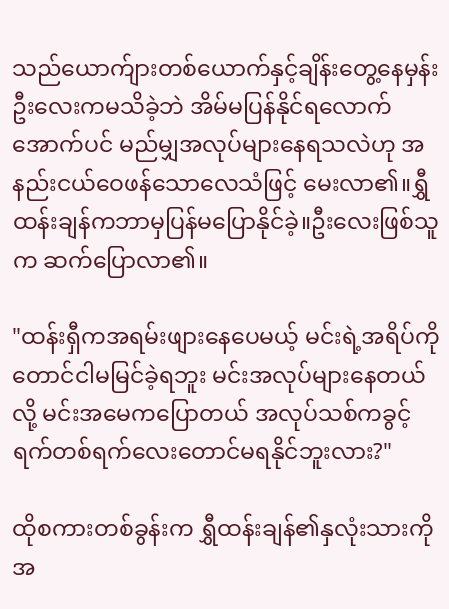သည်ယောက်ျားတစ်ယောက်နှင့်ချိန်းတွေ့နေမှန်း ဦးလေးကမသိခဲ့ဘဲ အိမ်မပြန်နိုင်ရလောက်အောက်ပင် မည်မျှအလုပ်များနေရသလဲဟု အနည်းငယ်ဝေဖန်သောလေသံဖြင့် မေးလာ၏။ရွှီထန်းချန်ကဘာမှပြန်မပြောနိုင်ခဲ့။ဦးလေးဖြစ်သူက ဆက်ပြောလာ၏။

"ထန်းရှီကအရမ်းဖျားနေပေမယ့် မင်းရဲ့အရိပ်ကိုတောင်ငါမမြင်ခဲ့ရဘူး မင်းအလုပ်များနေတယ်လို့ မင်းအမေကပြောတယ် အလုပ်သစ်ကခွင့်ရက်တစ်ရက်လေးတောင်မရနိုင်ဘူးလား?"

ထိုစကားတစ်ခွန်းက ရွှီထန်းချန်၏နှလုံးသားကိုအ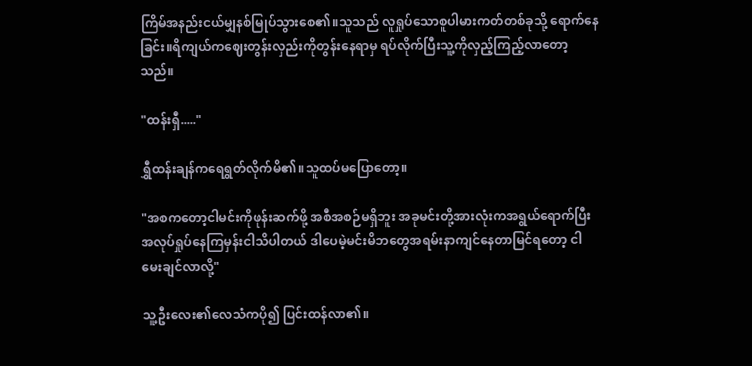ကြိမ်အနည်းငယ်မျှနစ်မြုပ်သွားစေ၏။သူသည် လူရှုပ်သောစူပါမားကတ်တစ်ခုသို့ ရောက်နေခြင်း။ရိကျယ်ကဈေးတွန်းလှည်းကိုတွန်းနေရာမှ ရပ်လိုက်ပြီးသူ့ကိုလှည့်ကြည့်လာတော့သည်။

"ထန်းရှီ....."

ရွှီထန်းချန်ကရေရွတ်လိုက်မိ၏။သူထပ်မပြောတော့။

"အစကတော့ငါမင်းကိုဖုန်းဆက်ဖို့ အစီအစဉ်မရှိဘူး အခုမင်းတို့အားလုံးကအရွယ်ရောက်ပြီး အလုပ်ရှုပ်နေကြမှန်းငါသိပါတယ် ဒါပေမဲ့မင်းမိဘတွေအရမ်းနာကျင်နေတာမြင်ရတော့ ငါမေးချင်လာလို့"

သူ့ဦးလေး၏လေသံကပို၍ ပြင်းထန်လာ၏။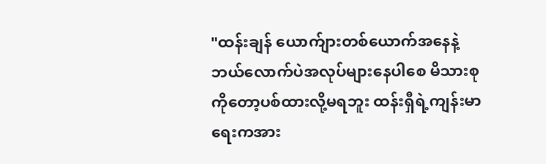"ထန်းချန် ယောက်ျားတစ်ယောက်အနေနဲ့ဘယ်လောက်ပဲအလုပ်များနေပါစေ မိသားစုကိုတော့ပစ်ထားလို့မရဘူး ထန်းရှီရဲ့ကျန်းမာရေးကအား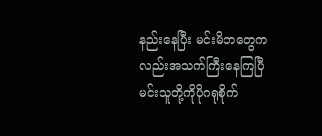နည်းနေပြီး မင်းမိဘတွေကလည်းအသက်ကြီးနေကြပြီ မင်းသူတို့ကိုပိုဂရုစိုက်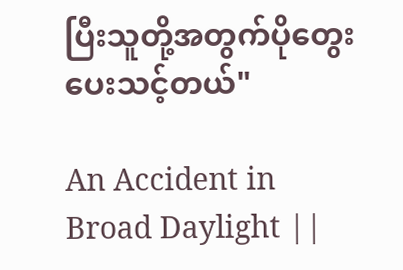ပြီးသူတို့အတွက်ပိုတွေးပေးသင့်တယ်"

An Accident in Broad Daylight ||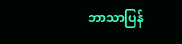ဘာသာပြန်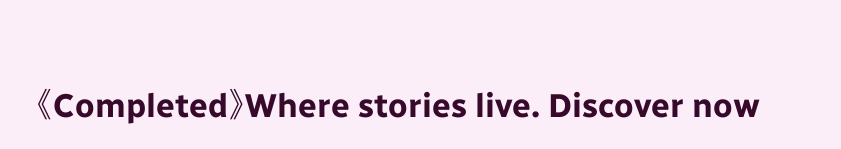《Completed》Where stories live. Discover now